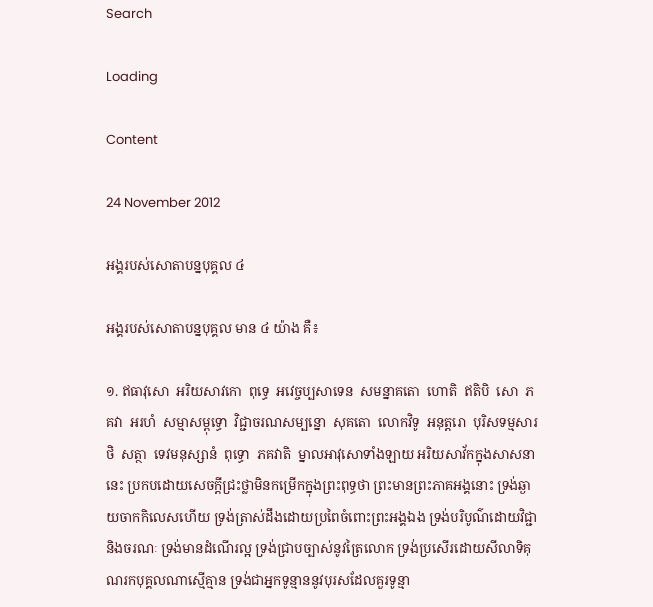Search

Loading

Content

24 November 2012

អង្គរបស់សោតាបន្នបុគ្គល ៤

អង្គរបស់សោតាបន្នបុគ្គល មាន ៤ យ៉ាង គឺ៖

១. ឥធាវុសោ  អរិយសាវកោ  ពុទ្ធេ  អវេច្ចប្បសាទេន  សមន្នាគតោ  ហោតិ  ឥតិបិ  សោ  ភគវា  អរហំ  សម្មាសម្ពុទ្ធោ  វិជ្ជាចរណសម្បន្នោ  សុគតោ  លោកវិទូ  អនុត្តរោ  បុរិសទម្មសារថិ  សត្ថា  ទេវមនុស្សានំ  ពុទ្ធោ  ភគវាតិ  ម្នាលអាវុសោទាំងឡាយ អរិយសាវ័កក្នុងសាសនានេះ ប្រកបដោយសេចក្ដីជ្រះថ្លាមិនកម្រើកក្នុងព្រះពុទ្ធថា ព្រះមានព្រះភាគអង្គនោះ ទ្រង់ឆ្ងាយចាកកិលេសហើយ ទ្រង់ត្រាស់ដឹងដោយប្រពៃចំពោះព្រះអង្គឯង ទ្រង់បរិបូណ៌ដោយវិជ្ជានិងចរណៈ ទ្រង់មានដំណើរល្អ ទ្រង់ជ្រាបច្បាស់នូវត្រៃលោក ទ្រង់ប្រសើរដោយសីលាទិគុណរកបុគ្គលណាស្មើគ្មាន ទ្រង់ជាអ្នកទូន្មាននូវបុរសដែលគួរទូន្មា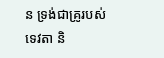ន ទ្រង់ជាគ្រូរបស់ទេវតា និ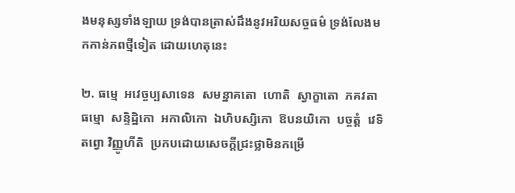ងមនុស្សទាំងឡាយ ទ្រង់បានត្រាស់ដឹងនូវអរិយសច្ចធម៌ ទ្រង់លែងមកកាន់ភពថ្មីទៀត ដោយហេតុនេះ

២. ធម្មេ  អវេច្ចប្បសាទេន  សមន្នាគតោ  ហោតិ  ស្វាក្ខាតោ  ភគវតា  ធម្មោ  សន្ទិដ្ឋិកោ  អកាលិកោ  ឯហិបស្សិកោ  ឱបនយិកោ  បច្ចត្តំ  វេទិតព្វោ វិញ្ញូហីតិ  ប្រកបដោយសេចក្ដីជ្រះថ្លាមិនកម្រើ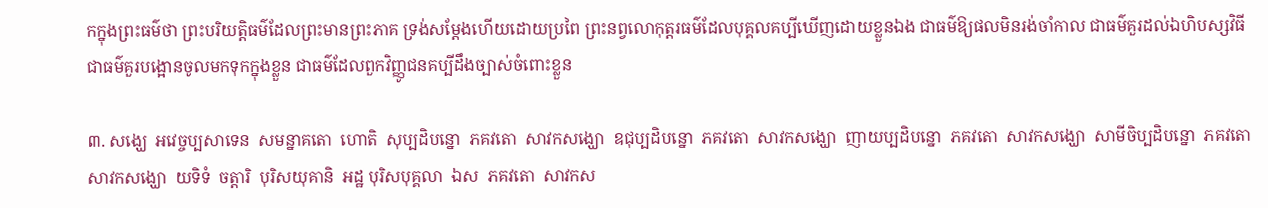កក្នុងព្រះធម៌ថា ព្រះបរិយត្តិធម៌ដែលព្រះមានព្រះភាគ ទ្រង់សម្ដែងហើយដោយប្រពៃ ព្រះនព្វលោកុត្តរធម៌ដែលបុគ្គលគប្បីឃើញដោយខ្លួនឯង ជាធម៌ឱ្យផលមិនរង់ចាំកាល ជាធម៌គួរដល់ឯហិបស្សវិធី ជាធម៌គួរបង្អោនចូលមកទុកក្នុងខ្លួន ជាធម៌ដែលពួកវិញ្ញូជនគប្បីដឹងច្បាស់ចំពោះខ្លួន

៣. សង្ឃេ  អវេច្ចប្បសាទេន  សមន្នាគតោ  ហោតិ  សុប្បដិបន្នោ  ភគវតោ  សាវកសង្ឃោ  ឧជុប្បដិបន្នោ  ភគវតោ  សាវកសង្ឃោ  ញាយប្បដិបន្នោ  ភគវតោ  សាវកសង្ឃោ  សាមីចិប្បដិបន្នោ  ភគវតោ  សាវកសង្ឃោ  យទិទំ  ចត្តារិ  បុរិសយុគានិ  អដ្ឋ បុរិសបុគ្គលា  ឯស  ភគវតោ  សាវកស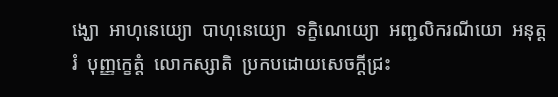ង្ឃោ  អាហុនេយ្យោ  បាហុនេយ្យោ  ទក្ខិណេយ្យោ  អញ្ជលិករណីយោ  អនុត្តរំ  បុញ្ញក្ខេត្តំ  លោកស្សាតិ  ប្រកបដោយសេចក្ដីជ្រះ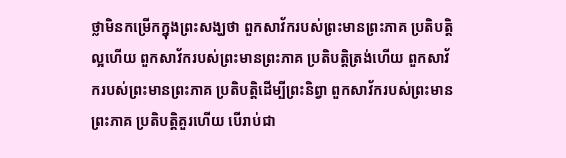ថ្លាមិនកម្រើកក្នុងព្រះសង្ឃថា ពួកសាវ័ករបស់ព្រះមានព្រះភាគ ប្រតិបត្តិល្អហើយ ពួកសាវ័ករបស់ព្រះមានព្រះភាគ ប្រតិបត្តិត្រង់ហើយ ពួកសាវ័ករបស់ព្រះមានព្រះភាគ ប្រតិបត្តិដើម្បីព្រះនិព្វា ពួកសាវ័ករបស់ព្រះមានព្រះភាគ ប្រតិបត្តិគួរហើយ បើរាប់ជា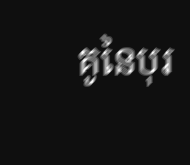គូនៃបុរ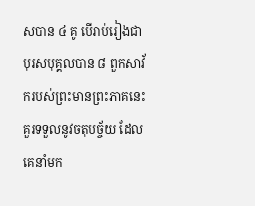សបាន ៤ គូ បើរាប់រៀងជាបុរសបុគ្គលបាន ៨ ពួកសាវ័ករបស់ព្រះមានព្រះភាគនេះ គួរទទួលនូវចតុបច្ច័យ ដែលគេនាំមក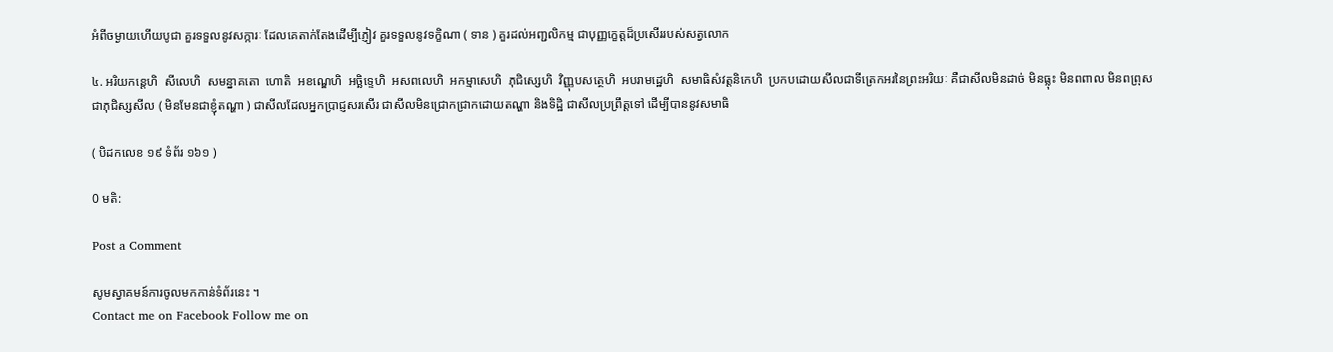អំពីចម្ងាយហើយបូជា គួរទទួលនូវសក្ការៈ ដែលគេតាក់តែងដើម្បីភ្ញៀវ គួរទទួលនូវទក្ខិណា ( ទាន ) គួរដល់អញ្ជលិកម្ម ជាបុញ្ញក្ខេត្តដ៏ប្រសើររបស់សត្វលោក

៤. អរិយកន្តេហិ  សីលេហិ  សមន្នាគតោ  ហោតិ  អខណ្ឌេហិ  អច្ឆិទ្ទេហិ  អសពលេហិ  អកម្មាសេហិ  ភុជិស្សេហិ  វិញ្ញុបសត្ថេហិ  អបរាមដ្ឋេហិ  សមាធិសំវត្តនិកេហិ  ប្រកបដោយសីលជាទីត្រេកអរនៃព្រះអរិយៈ គឺជាសីលមិនដាច់ មិនធ្លុះ មិនពពាល មិនពព្រុស ជាភុជិស្សសីល ( មិនមែនជាខ្ញុំតណ្ហា ) ជាសីលដែលអ្នកប្រាជ្ញសរសើរ ជាសីលមិនជ្រោកជ្រាកដោយតណ្ហា និងទិដ្ឋិ ជាសីលប្រព្រឹត្តទៅ ដើម្បីបាននូវសមាធិ

( បិដកលេខ ១៩ ទំព័រ ១៦១ )

0 មតិ:

Post a Comment

សូមស្វាគមន៍ការចូលមកកាន់ទំព័រនេះ ។
Contact me on Facebook Follow me on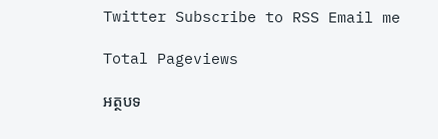Twitter Subscribe to RSS Email me

Total Pageviews

អត្ថបទ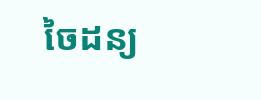ចៃដន្យ